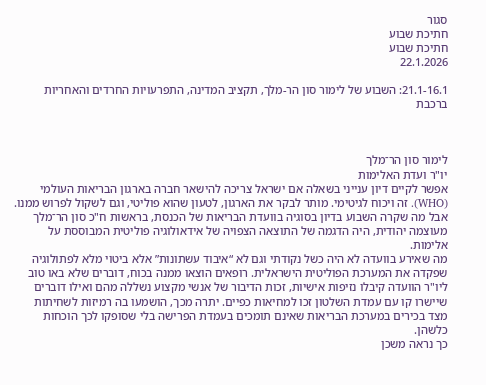סגור
חתיכת שבוע
חתיכת שבוע
22.1.2026

21.1-16.1: השבוע של לימור סון הר-מלך, תקציב המדינה, התפרעויות החרדים והאחריות ברכבת



לימור סון הר־מלך
יו"ר ועדת האלימות
אפשר לקיים דיון ענייני בשאלה אם ישראל צריכה להישאר חברה בארגון הבריאות העולמי (WHO). זה ויכוח לגיטימי. מותר לבקר את הארגון, לטעון שהוא פוליטי, וגם לשקול לפרוש ממנו.
אבל מה שקרה השבוע בדיון בסוגיה בוועדת הבריאות של הכנסת, בראשות ח"כ סון הר־מלך מעוצמה יהודית, היה הדגמה של התוצאה הצפויה של אידאולוגיה פוליטית המבוססת על אלימות.
מה שאירע בוועדה לא היה כשל נקודתי וגם לא “איבוד עשתונות” אלא ביטוי מלא לפתולוגיה שפקדה את המערכת הפוליטית הישראלית. רופאים הוצאו ממנה בכוח, דוברים שלא באו טוב ליו"ר הוועדה קיבלו נזיפות אישיות, זכות הדיבור של אנשי מקצוע נשללה מהם ואילו דוברים שיישרו קו עם עמדת השלטון זכו למחיאות כפיים. יתרה מכך, הושמעו בה רמיזות לשחיתות מצד בכירים במערכת הבריאות שאינם תומכים בעמדת הפרישה בלי שסופקו לכך הוכחות כלשהן.
כך נראה משכן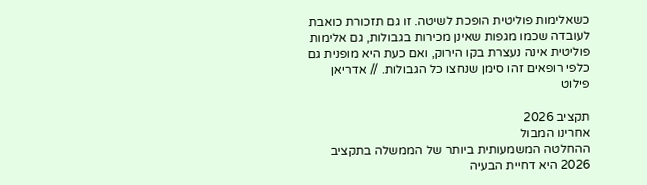כשאלימות פוליטית הופכת לשיטה. זו גם תזכורת כואבת לעובדה שכמו מגפות שאינן מכירות בגבולות, גם אלימות פוליטית אינה נעצרת בקו הירוק, ואם כעת היא מופנית גם כלפי רופאים זהו סימן שנחצו כל הגבולות. // אדריאן פילוט

תקציב 2026
אחרינו המבול
ההחלטה המשמעותית ביותר של הממשלה בתקציב 2026 היא דחיית הבעיה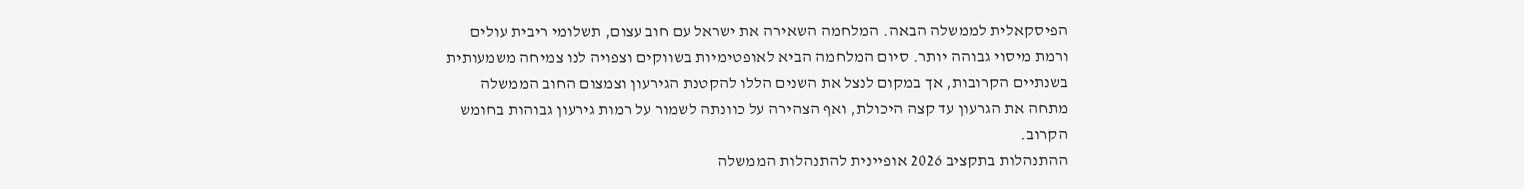הפיסקאלית לממשלה הבאה. המלחמה השאירה את ישראל עם חוב עצום, תשלומי ריבית עולים ורמת מיסוי גבוהה יותר. סיום המלחמה הביא לאופטימיות בשווקים וצפויה לנו צמיחה משמעותית בשנתיים הקרובות, אך במקום לנצל את השנים הללו להקטנת הגירעון וצמצום החוב הממשלה מתחה את הגרעון עד קצה היכולת, ואף הצהירה על כוונתה לשמור על רמות גירעון גבוהות בחומש הקרוב.
ההתנהלות בתקציב 2026 אופיינית להתנהלות הממשלה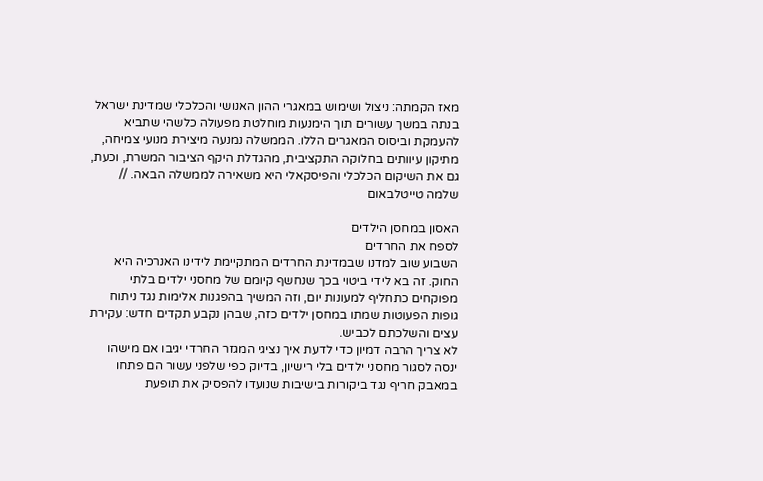מאז הקמתה: ניצול ושימוש במאגרי ההון האנושי והכלכלי שמדינת ישראל בנתה במשך עשורים תוך הימנעות מוחלטת מפעולה כלשהי שתביא להעמקת וביסוס המאגרים הללו. הממשלה נמנעה מיצירת מנועי צמיחה, מתיקון עיוותים בחלוקה התקציבית, מהגדלת היקף הציבור המשרת, וכעת, גם את השיקום הכלכלי והפיסקאלי היא משאירה לממשלה הבאה. // שלמה טייטלבאום

האסון במחסן הילדים
לספח את החרדים
השבוע שוב למדנו שבמדינת החרדים המתקיימת לידינו האנרכיה היא החוק. זה בא לידי ביטוי בכך שנחשף קיומם של מחסני ילדים בלתי מפוקחים כתחליף למעונות יום, וזה המשיך בהפגנות אלימות נגד ניתוח גופות הפעוטות שמתו במחסן ילדים כזה, שבהן נקבע תקדים חדש: עקירת עצים והשלכתם לכביש.
לא צריך הרבה דמיון כדי לדעת איך נציגי המגזר החרדי יגיבו אם מישהו ינסה לסגור מחסני ילדים בלי רישיון, בדיוק כפי שלפני עשור הם פתחו במאבק חריף נגד ביקורות בישיבות שנועדו להפסיק את תופעת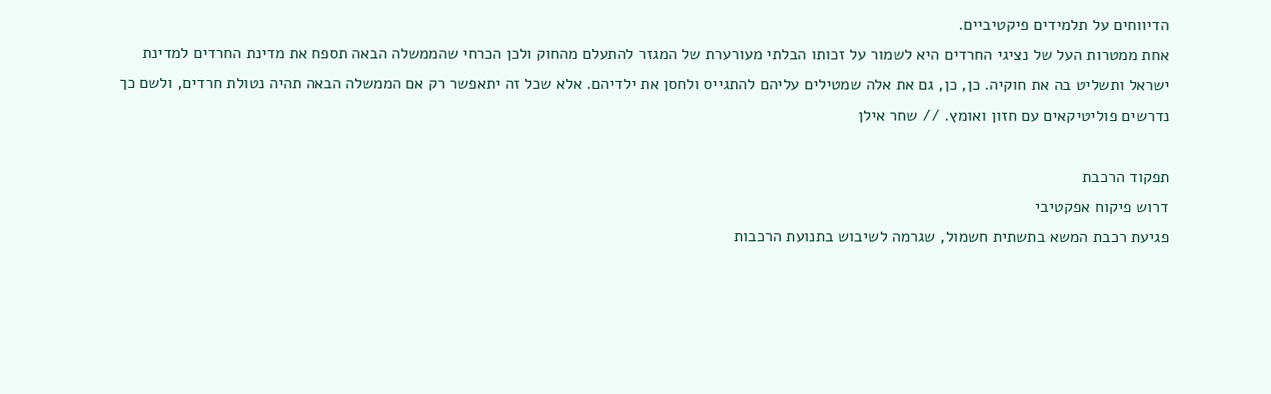הדיווחים על תלמידים פיקטיביים.
אחת ממטרות העל של נציגי החרדים היא לשמור על זכותו הבלתי מעורערת של המגזר להתעלם מהחוק ולכן הכרחי שהממשלה הבאה תספח את מדינת החרדים למדינת ישראל ותשליט בה את חוקיה. כן, כן, גם את אלה שמטילים עליהם להתגייס ולחסן את ילדיהם. אלא שכל זה יתאפשר רק אם הממשלה הבאה תהיה נטולת חרדים, ולשם כך נדרשים פוליטיקאים עם חזון ואומץ. // שחר אילן

תפקוד הרכבת
דרוש פיקוח אפקטיבי
פגיעת רכבת המשא בתשתית חשמול, שגרמה לשיבוש בתנועת הרכבות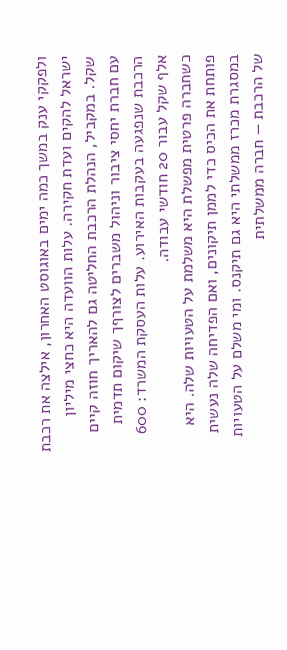ולפקקי ענק במשך כמה ימים באוגוסט האחרון, אילצה את רכבת ישראל להקים ועדת חקירה. עלות הוועדה היא כחצי מיליון שקל. במקביל, הנהלת הרכבת החליטה גם להאריך חוזה קיים עם חברת יחסי ציבור וניהול משברים לצורףך שיקום תדמית הרכבת שנפגעה בעקבות האירוע. עלות העסקת המשרד: 600 אלף שקל עבור 20 חודשי עבודה.
כשחברה פרטית מפשלת היא משלמת על הטעויות שלה. היא פותחת את הכיס כדי לממן תיקונים, ואם הפדיחה שלה נעשית במסגרת מכרז ממשלתי היא גם תיקנס. ומי משלם על הטעויות של הרכבת — חברה ממשלתית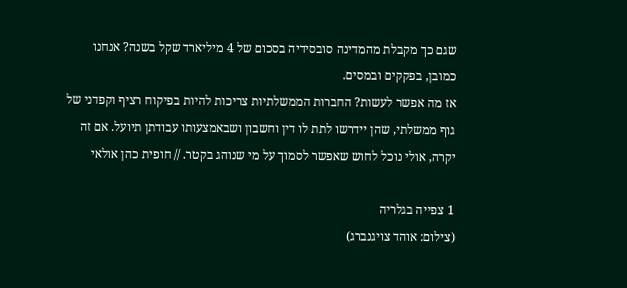שגם כך מקבלת מהמדינה סובסידיה בסכום של 4 מיליארד שקל בשנה? אנחנו כמובן, בפקקים ובמסים.
אז מה אפשר לעשות? החברות הממשלתיות צריכות להיות בפיקוח רציף וקפדני של גוף ממשלתי, שהן יידרשו לתת לו דין וחשבון ושבאמצעותו עבודתן תיועל. אם זה יקרה, אולי נוכל לחוש שאפשר לסמוך על מי שנוהג בקטר. // חופית כהן אולאי

1 צפייה בגלריה
(צילום: אוהד צויגנברג)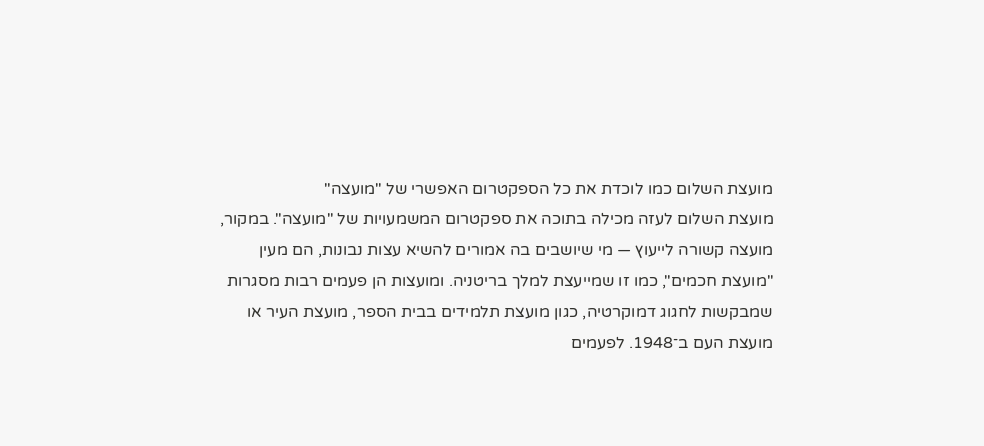מועצת השלום כמו לוכדת את כל הספקטרום האפשרי של "מועצה"
מועצת השלום לעזה מכילה בתוכה את ספקטרום המשמעויות של "מועצה". במקור, מועצה קשורה לייעוץ — מי שיושבים בה אמורים להשיא עצות נבונות, הם מעין "מועצת חכמים", כמו זו שמייעצת למלך בריטניה. ומועצות הן פעמים רבות מסגרות שמבקשות לחגוג דמוקרטיה, כגון מועצת תלמידים בבית הספר, מועצת העיר או מועצת העם ב־1948. לפעמים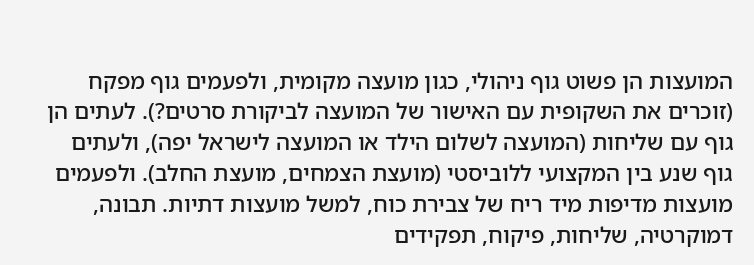המועצות הן פשוט גוף ניהולי, כגון מועצה מקומית, ולפעמים גוף מפקח (זוכרים את השקופית עם האישור של המועצה לביקורת סרטים?). לעתים הן גוף עם שליחות (המועצה לשלום הילד או המועצה לישראל יפה), ולעתים גוף שנע בין המקצועי ללוביסטי (מועצת הצמחים, מועצת החלב). ולפעמים מועצות מדיפות מיד ריח של צבירת כוח, למשל מועצות דתיות. תבונה, דמוקרטיה, שליחות, פיקוח, תפקידים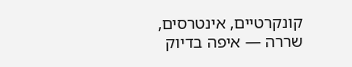קונקרטיים, אינטרסים, שררה — איפה בדיוק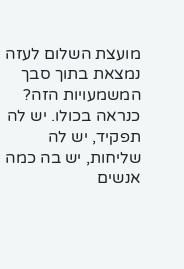מועצת השלום לעזה נמצאת בתוך סבך המשמעויות הזה? כנראה בכולו. יש לה תפקיד, יש לה שליחות, יש בה כמה אנשים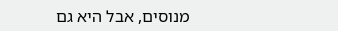מנוסים, אבל היא גם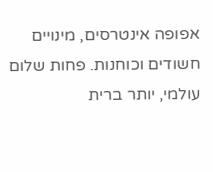אפופה אינטרסים, מינויים חשודים וכוחנות. פחות שלום עולמי, יותר ברית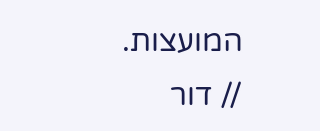המועצות. // דור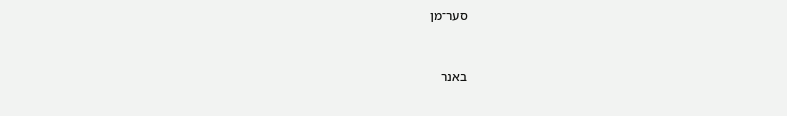סער־מן


באנר